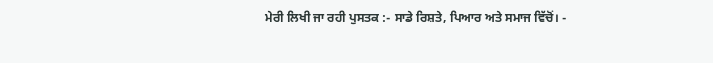ਮੇਰੀ ਲਿਖੀ ਜਾ ਰਹੀ ਪੁਸਤਕ :- ਸਾਡੇ ਰਿਸ਼ਤੇ, ਪਿਆਰ ਅਤੇ ਸਮਾਜ ਵਿੱਚੋਂ। -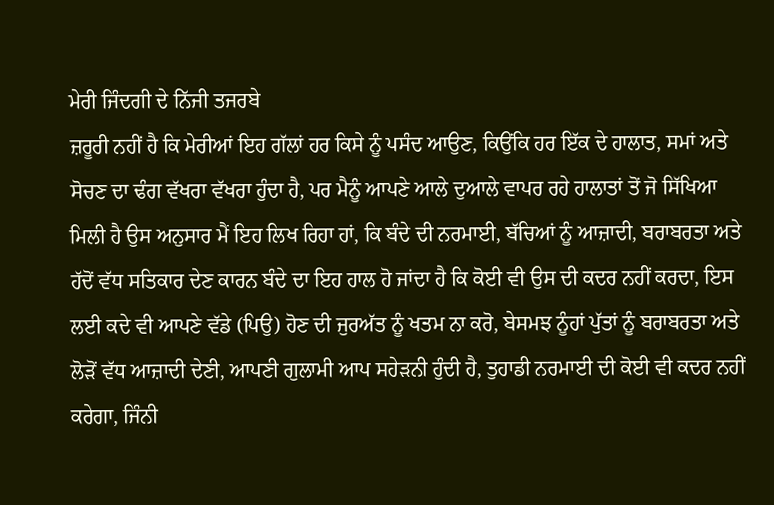ਮੇਰੀ ਜਿੰਦਗੀ ਦੇ ਨਿੱਜੀ ਤਜਰਬੇ
ਜ਼ਰੂਰੀ ਨਹੀਂ ਹੈ ਕਿ ਮੇਰੀਆਂ ਇਹ ਗੱਲਾਂ ਹਰ ਕਿਸੇ ਨੂੰ ਪਸੰਦ ਆਉਣ, ਕਿਉਂਕਿ ਹਰ ਇੱਕ ਦੇ ਹਾਲਾਤ, ਸਮਾਂ ਅਤੇ ਸੋਚਣ ਦਾ ਢੰਗ ਵੱਖਰਾ ਵੱਖਰਾ ਹੁੰਦਾ ਹੈ, ਪਰ ਮੈਨੂੰ ਆਪਣੇ ਆਲੇ ਦੁਆਲੇ ਵਾਪਰ ਰਹੇ ਹਾਲਾਤਾਂ ਤੋਂ ਜੋ ਸਿੱਖਿਆ ਮਿਲੀ ਹੈ ਉਸ ਅਨੁਸਾਰ ਮੈਂ ਇਹ ਲਿਖ ਰਿਹਾ ਹਾਂ, ਕਿ ਬੰਦੇ ਦੀ ਨਰਮਾਈ, ਬੱਚਿਆਂ ਨੂੰ ਆਜ਼ਾਦੀ, ਬਰਾਬਰਤਾ ਅਤੇ ਹੱਦੋਂ ਵੱਧ ਸਤਿਕਾਰ ਦੇਣ ਕਾਰਨ ਬੰਦੇ ਦਾ ਇਹ ਹਾਲ ਹੋ ਜਾਂਦਾ ਹੈ ਕਿ ਕੋਈ ਵੀ ਉਸ ਦੀ ਕਦਰ ਨਹੀਂ ਕਰਦਾ, ਇਸ ਲਈ ਕਦੇ ਵੀ ਆਪਣੇ ਵੱਡੇ (ਪਿਉ) ਹੋਣ ਦੀ ਜੁਰਅੱਤ ਨੂੰ ਖਤਮ ਨਾ ਕਰੋ, ਬੇਸਮਝ ਨੂੰਹਾਂ ਪੁੱਤਾਂ ਨੂੰ ਬਰਾਬਰਤਾ ਅਤੇ ਲੋੜੋਂ ਵੱਧ ਆਜ਼ਾਦੀ ਦੇਣੀ, ਆਪਣੀ ਗੁਲਾਮੀ ਆਪ ਸਹੇੜਨੀ ਹੁੰਦੀ ਹੈ, ਤੁਹਾਡੀ ਨਰਮਾਈ ਦੀ ਕੋਈ ਵੀ ਕਦਰ ਨਹੀਂ ਕਰੇਗਾ, ਜਿੰਨੀ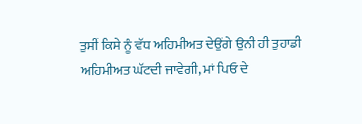ਤੁਸੀਂ ਕਿਸੇ ਨੂੰ ਵੱਧ ਅਹਿਮੀਅਤ ਦੇਉਂਗੇ ਉਨੀ ਹੀ ਤੁਹਾਡੀ ਅਹਿਮੀਅਤ ਘੱਟਦੀ ਜਾਵੇਗੀ, ਮਾਂ ਪਿਓ ਦੇ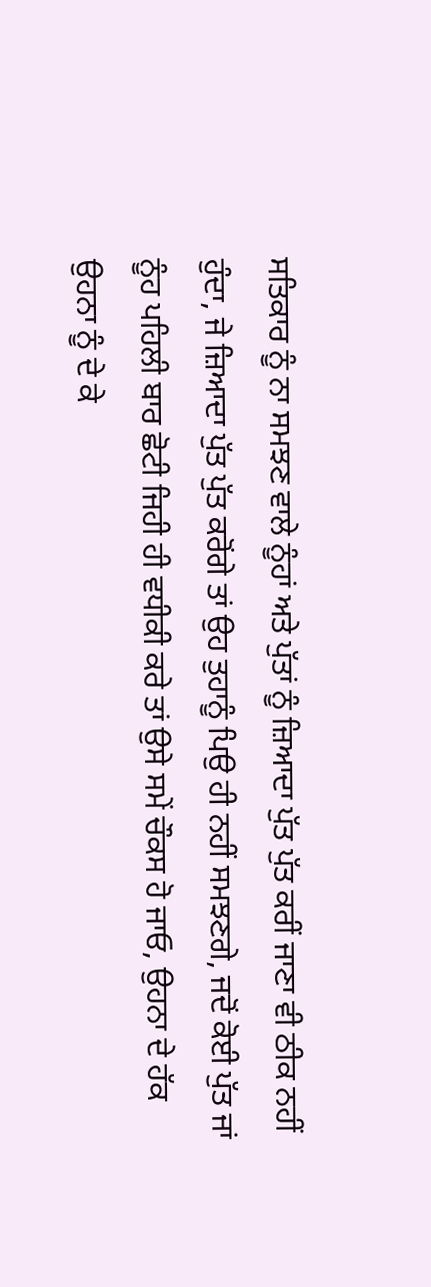ਸਤਿਕਾਰ ਨੂੰ ਨਾ ਸਮਝਣ ਵਾਲੇ ਨੂੰਹਾਂ ਅਤੇ ਪੁੱਤਾਂ ਨੂੰ ਜ਼ਿਆਦਾ ਪੁੱਤ ਪੁੱਤ ਕਰੀਂ ਜਾਣਾ ਵੀ ਠੀਕ ਨਹੀਂ ਹੁੰਦਾ, ਜੇ ਜ਼ਿਆਦਾ ਪੁੱਤ ਪੁੱਤ ਕਰੋਂਗੇ ਤਾਂ ਉਹ ਤੁਹਾਨੂੰ ਪਿਉ ਹੀ ਨਹੀਂ ਸਮਝਣਗੇ, ਜਦੋਂ ਕੋਈ ਪੁੱਤ ਜਾਂ ਨੂੰਹ ਪਹਿਲੀ ਬਾਰ ਛੋਟੀ ਜਿਹੀ ਹੀ ਵਧੀਕੀ ਕਰੇ ਤਾਂ ਉਸੇ ਸਮੇਂ ਚੌਕਸ ਹੋ ਜਾਓ, ਉਹਨਾ ਦੇ ਹੱਕ ਉਹਨਾ ਨੂੰ ਦੇ ਕੇ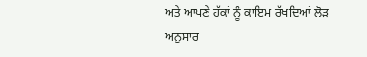ਅਤੇ ਆਪਣੇ ਹੱਕਾਂ ਨੂੰ ਕਾਇਮ ਰੱਖਦਿਆਂ ਲੋੜ ਅਨੁਸਾਰ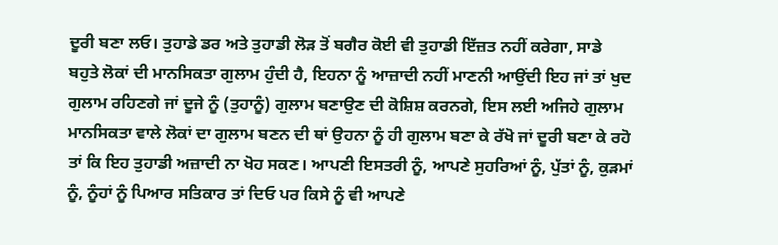ਦੂਰੀ ਬਣਾ ਲਓ। ਤੁਹਾਡੇ ਡਰ ਅਤੇ ਤੁਹਾਡੀ ਲੋੜ ਤੋਂ ਬਗੈਰ ਕੋਈ ਵੀ ਤੁਹਾਡੀ ਇੱਜ਼ਤ ਨਹੀਂ ਕਰੇਗਾ, ਸਾਡੇ ਬਹੁਤੇ ਲੋਕਾਂ ਦੀ ਮਾਨਸਿਕਤਾ ਗੁਲਾਮ ਹੁੰਦੀ ਹੈ, ਇਹਨਾ ਨੂੰ ਆਜ਼ਾਦੀ ਨਹੀਂ ਮਾਣਨੀ ਆਉਂਦੀ ਇਹ ਜਾਂ ਤਾਂ ਖੁਦ ਗੁਲਾਮ ਰਹਿਣਗੇ ਜਾਂ ਦੂਜੇ ਨੂੰ (ਤੁਹਾਨੂੰ) ਗੁਲਾਮ ਬਣਾਉਣ ਦੀ ਕੋਸ਼ਿਸ਼ ਕਰਨਗੇ, ਇਸ ਲਈ ਅਜਿਹੇ ਗੁਲਾਮ ਮਾਨਸਿਕਤਾ ਵਾਲੇ ਲੋਕਾਂ ਦਾ ਗੁਲਾਮ ਬਣਨ ਦੀ ਥਾਂ ਉਹਨਾ ਨੂੰ ਹੀ ਗੁਲਾਮ ਬਣਾ ਕੇ ਰੱਖੋ ਜਾਂ ਦੂਰੀ ਬਣਾ ਕੇ ਰਹੋ ਤਾਂ ਕਿ ਇਹ ਤੁਹਾਡੀ ਅਜ਼ਾਦੀ ਨਾ ਖੋਹ ਸਕਣ। ਆਪਣੀ ਇਸਤਰੀ ਨੂੰ, ਆਪਣੇ ਸੁਹਰਿਆਂ ਨੂੰ, ਪੁੱਤਾਂ ਨੂੰ, ਕੁੜਮਾਂ ਨੂੰ, ਨੂੰਹਾਂ ਨੂੰ ਪਿਆਰ ਸਤਿਕਾਰ ਤਾਂ ਦਿਓ ਪਰ ਕਿਸੇ ਨੂੰ ਵੀ ਆਪਣੇ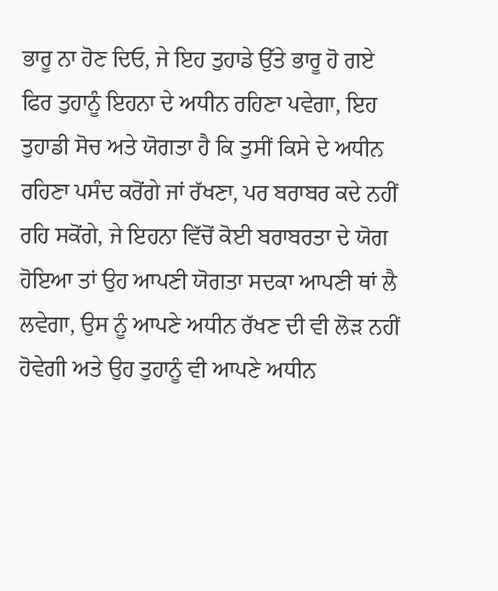ਭਾਰੂ ਨਾ ਹੋਣ ਦਿਓ, ਜੇ ਇਹ ਤੁਹਾਡੇ ਉੱਤੇ ਭਾਰੂ ਹੋ ਗਏ ਫਿਰ ਤੁਹਾਨੂੰ ਇਹਨਾ ਦੇ ਅਧੀਨ ਰਹਿਣਾ ਪਵੇਗਾ, ਇਹ ਤੁਹਾਡੀ ਸੋਚ ਅਤੇ ਯੋਗਤਾ ਹੈ ਕਿ ਤੁਸੀਂ ਕਿਸੇ ਦੇ ਅਧੀਨ ਰਹਿਣਾ ਪਸੰਦ ਕਰੋਂਗੇ ਜਾਂ ਰੱਖਣਾ, ਪਰ ਬਰਾਬਰ ਕਦੇ ਨਹੀਂ ਰਹਿ ਸਕੋਂਗੇ, ਜੇ ਇਹਨਾ ਵਿੱਚੋਂ ਕੋਈ ਬਰਾਬਰਤਾ ਦੇ ਯੋਗ ਹੋਇਆ ਤਾਂ ਉਹ ਆਪਣੀ ਯੋਗਤਾ ਸਦਕਾ ਆਪਣੀ ਥਾਂ ਲੈ ਲਵੇਗਾ, ਉਸ ਨੂੰ ਆਪਣੇ ਅਧੀਨ ਰੱਖਣ ਦੀ ਵੀ ਲੋੜ ਨਹੀਂ ਹੋਵੇਗੀ ਅਤੇ ਉਹ ਤੁਹਾਨੂੰ ਵੀ ਆਪਣੇ ਅਧੀਨ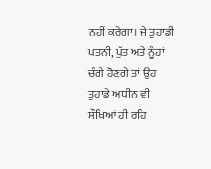ਨਹੀਂ ਕਰੇਗਾ। ਜੇ ਤੁਹਾਡੀ ਪਤਨੀ, ਪੁੱਤ ਅਤੇ ਨੂੰਹਾਂ ਚੰਗੇ ਹੋਣਗੇ ਤਾਂ ਉਹ ਤੁਹਾਡੇ ਅਧੀਨ ਵੀ ਸੌਖਿਆਂ ਹੀ ਰਹਿ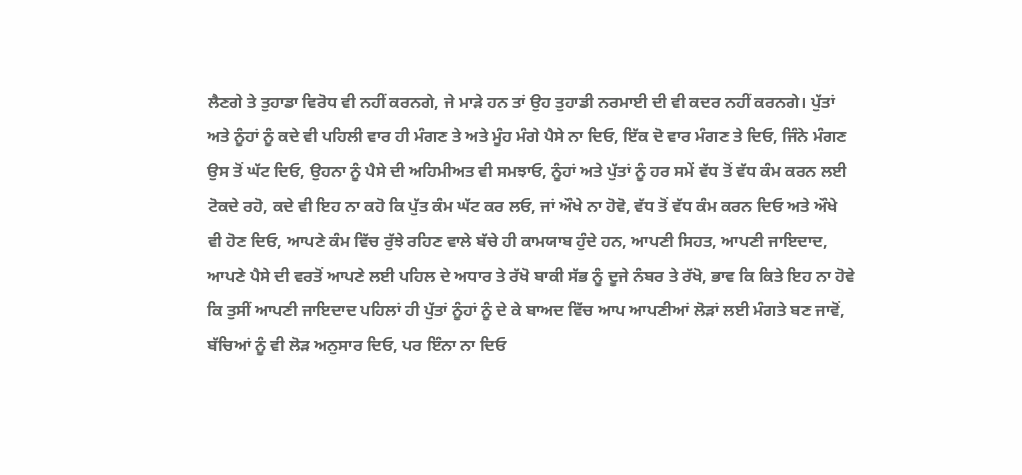ਲੈਣਗੇ ਤੇ ਤੁਹਾਡਾ ਵਿਰੋਧ ਵੀ ਨਹੀਂ ਕਰਨਗੇ, ਜੇ ਮਾੜੇ ਹਨ ਤਾਂ ਉਹ ਤੁਹਾਡੀ ਨਰਮਾਈ ਦੀ ਵੀ ਕਦਰ ਨਹੀਂ ਕਰਨਗੇ। ਪੁੱਤਾਂ ਅਤੇ ਨੂੰਹਾਂ ਨੂੰ ਕਦੇ ਵੀ ਪਹਿਲੀ ਵਾਰ ਹੀ ਮੰਗਣ ਤੇ ਅਤੇ ਮੂੰਹ ਮੰਗੇ ਪੈਸੇ ਨਾ ਦਿਓ, ਇੱਕ ਦੋ ਵਾਰ ਮੰਗਣ ਤੇ ਦਿਓ, ਜਿੰਨੇ ਮੰਗਣ ਉਸ ਤੋਂ ਘੱਟ ਦਿਓ, ਉਹਨਾ ਨੂੰ ਪੈਸੇ ਦੀ ਅਹਿਮੀਅਤ ਵੀ ਸਮਝਾਓ, ਨੂੰਹਾਂ ਅਤੇ ਪੁੱਤਾਂ ਨੂੰ ਹਰ ਸਮੇਂ ਵੱਧ ਤੋਂ ਵੱਧ ਕੰਮ ਕਰਨ ਲਈ ਟੋਕਦੇ ਰਹੋ, ਕਦੇ ਵੀ ਇਹ ਨਾ ਕਹੋ ਕਿ ਪੁੱਤ ਕੰਮ ਘੱਟ ਕਰ ਲਓ, ਜਾਂ ਔਖੇ ਨਾ ਹੋਵੋ, ਵੱਧ ਤੋਂ ਵੱਧ ਕੰਮ ਕਰਨ ਦਿਓ ਅਤੇ ਔਖੇ ਵੀ ਹੋਣ ਦਿਓ, ਆਪਣੇ ਕੰਮ ਵਿੱਚ ਰੁੱਝੇ ਰਹਿਣ ਵਾਲੇ ਬੱਚੇ ਹੀ ਕਾਮਯਾਬ ਹੁੰਦੇ ਹਨ, ਆਪਣੀ ਸਿਹਤ, ਆਪਣੀ ਜਾਇਦਾਦ, ਆਪਣੇ ਪੈਸੇ ਦੀ ਵਰਤੋਂ ਆਪਣੇ ਲਈ ਪਹਿਲ ਦੇ ਅਧਾਰ ਤੇ ਰੱਖੋ ਬਾਕੀ ਸੱਭ ਨੂੰ ਦੂਜੇ ਨੰਬਰ ਤੇ ਰੱਖੋ, ਭਾਵ ਕਿ ਕਿਤੇ ਇਹ ਨਾ ਹੋਵੇ ਕਿ ਤੁਸੀਂ ਆਪਣੀ ਜਾਇਦਾਦ ਪਹਿਲਾਂ ਹੀ ਪੁੱਤਾਂ ਨੂੰਹਾਂ ਨੂੰ ਦੇ ਕੇ ਬਾਅਦ ਵਿੱਚ ਆਪ ਆਪਣੀਆਂ ਲੋੜਾਂ ਲਈ ਮੰਗਤੇ ਬਣ ਜਾਵੋਂ, ਬੱਚਿਆਂ ਨੂੰ ਵੀ ਲੋੜ ਅਨੁਸਾਰ ਦਿਓ, ਪਰ ਇੰਨਾ ਨਾ ਦਿਓ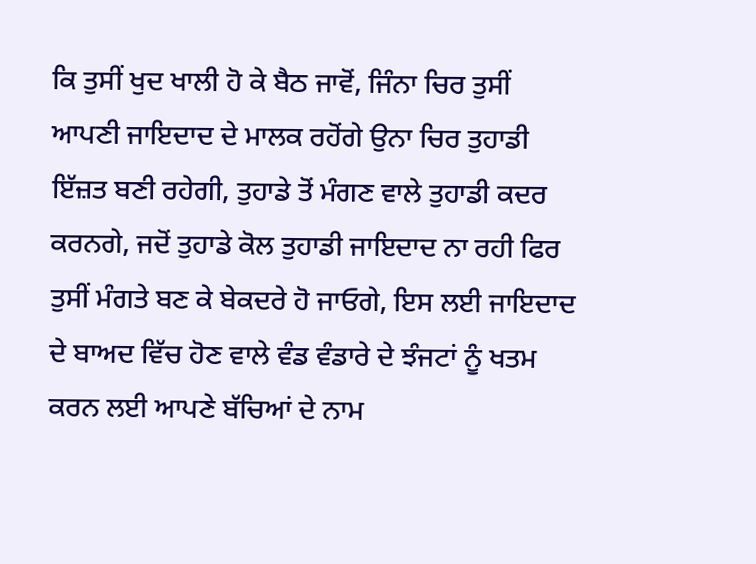ਕਿ ਤੁਸੀਂ ਖੁਦ ਖਾਲੀ ਹੋ ਕੇ ਬੈਠ ਜਾਵੋਂ, ਜਿੰਨਾ ਚਿਰ ਤੁਸੀਂ ਆਪਣੀ ਜਾਇਦਾਦ ਦੇ ਮਾਲਕ ਰਹੋਂਗੇ ਉਨਾ ਚਿਰ ਤੁਹਾਡੀ ਇੱਜ਼ਤ ਬਣੀ ਰਹੇਗੀ, ਤੁਹਾਡੇ ਤੋਂ ਮੰਗਣ ਵਾਲੇ ਤੁਹਾਡੀ ਕਦਰ ਕਰਨਗੇ, ਜਦੋਂ ਤੁਹਾਡੇ ਕੋਲ ਤੁਹਾਡੀ ਜਾਇਦਾਦ ਨਾ ਰਹੀ ਫਿਰ ਤੁਸੀਂ ਮੰਗਤੇ ਬਣ ਕੇ ਬੇਕਦਰੇ ਹੋ ਜਾਓਗੇ, ਇਸ ਲਈ ਜਾਇਦਾਦ ਦੇ ਬਾਅਦ ਵਿੱਚ ਹੋਣ ਵਾਲੇ ਵੰਡ ਵੰਡਾਰੇ ਦੇ ਝੰਜਟਾਂ ਨੂੰ ਖਤਮ ਕਰਨ ਲਈ ਆਪਣੇ ਬੱਚਿਆਂ ਦੇ ਨਾਮ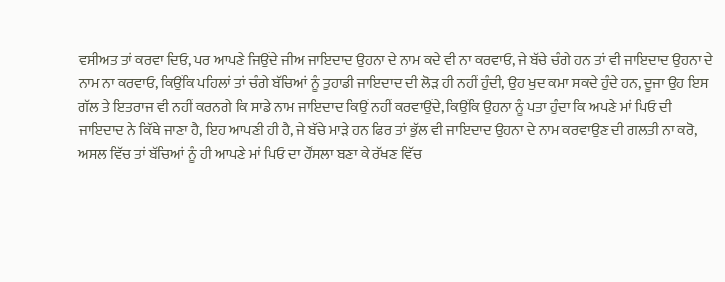ਵਸੀਅਤ ਤਾਂ ਕਰਵਾ ਦਿਓ, ਪਰ ਆਪਣੇ ਜਿਉਂਦੇ ਜੀਅ ਜਾਇਦਾਦ ਉਹਨਾ ਦੇ ਨਾਮ ਕਦੇ ਵੀ ਨਾ ਕਰਵਾਓ, ਜੇ ਬੱਚੇ ਚੰਗੇ ਹਨ ਤਾਂ ਵੀ ਜਾਇਦਾਦ ਉਹਨਾ ਦੇ ਨਾਮ ਨਾ ਕਰਵਾਓ, ਕਿਉਂਕਿ ਪਹਿਲਾਂ ਤਾਂ ਚੰਗੇ ਬੱਚਿਆਂ ਨੂੰ ਤੁਹਾਡੀ ਜਾਇਦਾਦ ਦੀ ਲੋੜ ਹੀ ਨਹੀਂ ਹੁੰਦੀ, ਉਹ ਖੁਦ ਕਮਾ ਸਕਦੇ ਹੁੰਦੇ ਹਨ, ਦੂਜਾ ਉਹ ਇਸ ਗੱਲ ਤੇ ਇਤਰਾਜ ਵੀ ਨਹੀਂ ਕਰਨਗੇ ਕਿ ਸਾਡੇ ਨਾਮ ਜਾਇਦਾਦ ਕਿਉਂ ਨਹੀਂ ਕਰਵਾਉਂਦੇ, ਕਿਉਂਕਿ ਉਹਨਾ ਨੂੰ ਪਤਾ ਹੁੰਦਾ ਕਿ ਅਪਣੇ ਮਾਂ ਪਿਓ ਦੀ ਜਾਇਦਾਦ ਨੇ ਕਿੱਥੇ ਜਾਣਾ ਹੈ, ਇਹ ਆਪਣੀ ਹੀ ਹੈ, ਜੇ ਬੱਚੇ ਮਾੜੇ ਹਨ ਫਿਰ ਤਾਂ ਭੁੱਲ ਵੀ ਜਾਇਦਾਦ ਉਹਨਾ ਦੇ ਨਾਮ ਕਰਵਾਉਣ ਦੀ ਗਲਤੀ ਨਾ ਕਰੋ, ਅਸਲ ਵਿੱਚ ਤਾਂ ਬੱਚਿਆਂ ਨੂੰ ਹੀ ਆਪਣੇ ਮਾਂ ਪਿਓ ਦਾ ਹੌਂਸਲਾ ਬਣਾ ਕੇ ਰੱਖਣ ਵਿੱਚ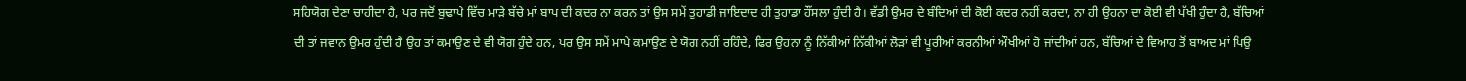ਸਹਿਯੋਗ ਦੇਣਾ ਚਾਹੀਦਾ ਹੈ, ਪਰ ਜਦੋਂ ਬੁਢਾਪੇ ਵਿੱਚ ਮਾੜੇ ਬੱਚੇ ਮਾਂ ਬਾਪ ਦੀ ਕਦਰ ਨਾ ਕਰਨ ਤਾਂ ਉਸ ਸਮੇਂ ਤੁਹਾਡੀ ਜਾਇਦਾਦ ਹੀ ਤੁਹਾਡਾ ਹੌਂਸਲਾ ਹੁੰਦੀ ਹੈ। ਵੱਡੀ ਉਮਰ ਦੇ ਬੰਦਿਆਂ ਦੀ ਕੋਈ ਕਦਰ ਨਹੀਂ ਕਰਦਾ, ਨਾ ਹੀ ਉਹਨਾ ਦਾ ਕੋਈ ਵੀ ਪੱਖੀ ਹੁੰਦਾ ਹੈ, ਬੱਚਿਆਂ ਦੀ ਤਾਂ ਜਵਾਨ ਉਮਰ ਹੁੰਦੀ ਹੈ ਉਹ ਤਾਂ ਕਮਾਉਣ ਦੇ ਵੀ ਯੋਗ ਹੁੰਦੇ ਹਨ, ਪਰ ਉਸ ਸਮੇਂ ਮਾਪੇ ਕਮਾਉਣ ਦੇ ਯੋਗ ਨਹੀਂ ਰਹਿੰਦੇ, ਫਿਰ ਉਹਨਾ ਨੂੰ ਨਿੱਕੀਆਂ ਨਿੱਕੀਆਂ ਲੋੜਾਂ ਵੀ ਪੂਰੀਆਂ ਕਰਨੀਆਂ ਔਖੀਆਂ ਹੋ ਜਾਂਦੀਆਂ ਹਨ, ਬੱਚਿਆਂ ਦੇ ਵਿਆਹ ਤੋਂ ਬਾਅਦ ਮਾਂ ਪਿਉ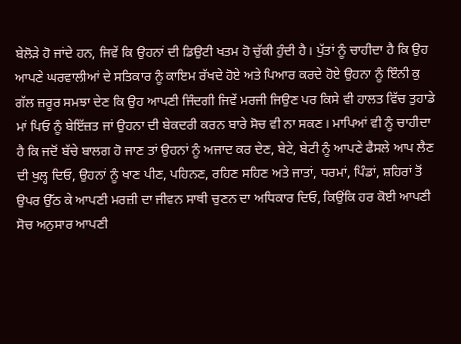ਬੇਲੋੜੇ ਹੋ ਜਾਂਦੇ ਹਨ, ਜਿਵੇਂ ਕਿ ਉਹਨਾਂ ਦੀ ਡਿਉਟੀ ਖਤਮ ਹੋ ਚੁੱਕੀ ਹੁੰਦੀ ਹੈ। ਪੁੱਤਾਂ ਨੂੰ ਚਾਹੀਦਾ ਹੈ ਕਿ ਉਹ ਆਪਣੇ ਘਰਵਾਲੀਆਂ ਦੇ ਸਤਿਕਾਰ ਨੂੰ ਕਾਇਮ ਰੱਖਦੇ ਹੋਏ ਅਤੇ ਪਿਆਰ ਕਰਦੇ ਹੋਏ ਉਹਨਾ ਨੂੰ ਇੰਨੀ ਕੁ ਗੱਲ ਜ਼ਰੂਰ ਸਮਝਾ ਦੇਣ ਕਿ ਉਹ ਆਪਣੀ ਜਿੰਦਗੀ ਜਿਵੇਂ ਮਰਜੀ ਜਿਉਣ ਪਰ ਕਿਸੇ ਵੀ ਹਾਲਤ ਵਿੱਚ ਤੁਹਾਡੇ ਮਾਂ ਪਿਓ ਨੂੰ ਬੇਇੱਜ਼ਤ ਜਾਂ ਉਹਨਾ ਦੀ ਬੇਕਦਰੀ ਕਰਨ ਬਾਰੇ ਸੋਚ ਵੀ ਨਾ ਸਕਣ। ਮਾਪਿਆਂ ਵੀ ਨੂੰ ਚਾਹੀਦਾ ਹੈ ਕਿ ਜਦੋਂ ਬੱਚੇ ਬਾਲਗ ਹੋ ਜਾਣ ਤਾਂ ਉਹਨਾਂ ਨੂੰ ਅਜਾਦ ਕਰ ਦੇਣ, ਬੇਟੇ, ਬੇਟੀ ਨੂੰ ਆਪਣੇ ਫੈਸਲੇ ਆਪ ਲੈਣ ਦੀ ਖੁਲ੍ਹ ਦਿਓ, ਉਹਨਾਂ ਨੂੰ ਖਾਣ ਪੀਣ, ਪਹਿਨਣ, ਰਹਿਣ ਸਹਿਣ ਅਤੇ ਜਾਤਾਂ, ਧਰਮਾਂ, ਪਿੰਡਾਂ, ਸ਼ਹਿਰਾਂ ਤੋਂ ਉਪਰ ਉੱਠ ਕੇ ਆਪਣੀ ਮਰਜ਼ੀ ਦਾ ਜੀਵਨ ਸਾਥੀ ਚੁਣਨ ਦਾ ਅਧਿਕਾਰ ਦਿਓ, ਕਿਉਂਕਿ ਹਰ ਕੋਈ ਆਪਣੀ ਸੋਚ ਅਨੁਸਾਰ ਆਪਣੀ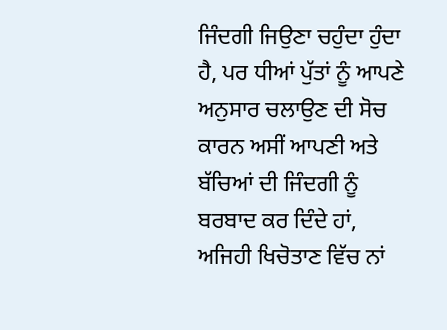ਜਿੰਦਗੀ ਜਿਉਣਾ ਚਹੁੰਦਾ ਹੁੰਦਾ ਹੈ, ਪਰ ਧੀਆਂ ਪੁੱਤਾਂ ਨੂੰ ਆਪਣੇ ਅਨੁਸਾਰ ਚਲਾਉਣ ਦੀ ਸੋਚ ਕਾਰਨ ਅਸੀਂ ਆਪਣੀ ਅਤੇ ਬੱਚਿਆਂ ਦੀ ਜਿੰਦਗੀ ਨੂੰ ਬਰਬਾਦ ਕਰ ਦਿੰਦੇ ਹਾਂ, ਅਜਿਹੀ ਖਿਚੋਤਾਣ ਵਿੱਚ ਨਾਂ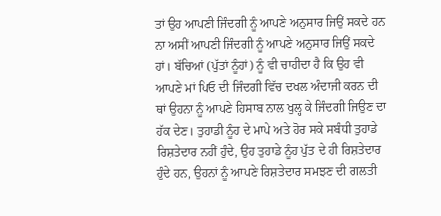ਤਾਂ ਉਹ ਆਪਣੀ ਜਿੰਦਗੀ ਨੂੰ ਆਪਣੇ ਅਨੁਸਾਰ ਜਿਉਂ ਸਕਦੇ ਹਨ ਨਾ ਅਸੀਂ ਆਪਣੀ ਜਿੰਦਗੀ ਨੂੰ ਆਪਣੇ ਅਨੁਸਾਰ ਜਿਉਂ ਸਕਦੇ ਹਾਂ। ਬੱਚਿਆਂ (ਪੁੱਤਾਂ ਨੂੰਹਾਂ) ਨੂੰ ਵੀ ਚਾਹੀਦਾ ਹੈ ਕਿ ਉਹ ਵੀ ਆਪਣੇ ਮਾਂ ਪਿਓ ਦੀ ਜਿੰਦਗੀ ਵਿੱਚ ਦਖਲ ਅੰਦਾਜੀ ਕਰਨ ਦੀ ਥਾਂ ਉਹਨਾ ਨੂੰ ਆਪਣੇ ਹਿਸਾਬ ਨਾਲ ਖੁਲ੍ਹ ਕੇ ਜਿੰਦਗੀ ਜਿਉਣ ਦਾ ਹੱਕ ਦੇਣ। ਤੁਹਾਡੀ ਨੂੰਹ ਦੇ ਮਾਪੇ ਅਤੇ ਹੋਰ ਸਕੇ ਸਬੰਧੀ ਤੁਹਾਡੇ ਰਿਸ਼ਤੇਦਾਰ ਨਹੀਂ ਹੁੰਦੇ, ਉਹ ਤੁਹਾਡੇ ਨੂੰਹ ਪੁੱਤ ਦੇ ਹੀ ਰਿਸ਼ਤੇਦਾਰ ਹੁੰਦੇ ਹਨ, ਉਹਨਾਂ ਨੂੰ ਆਪਣੇ ਰਿਸ਼ਤੇਦਾਰ ਸਮਝਣ ਦੀ ਗਲਤੀ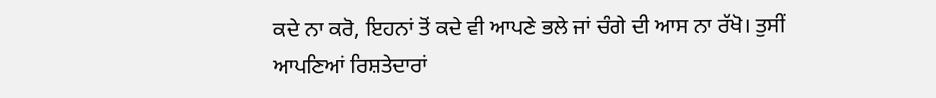ਕਦੇ ਨਾ ਕਰੋ, ਇਹਨਾਂ ਤੋਂ ਕਦੇ ਵੀ ਆਪਣੇ ਭਲੇ ਜਾਂ ਚੰਗੇ ਦੀ ਆਸ ਨਾ ਰੱਖੋ। ਤੁਸੀਂ ਆਪਣਿਆਂ ਰਿਸ਼ਤੇਦਾਰਾਂ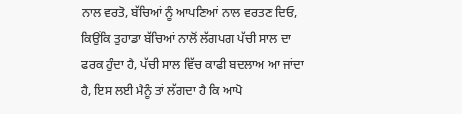ਨਾਲ ਵਰਤੋ, ਬੱਚਿਆਂ ਨੂੰ ਆਪਣਿਆਂ ਨਾਲ ਵਰਤਣ ਦਿਓ, ਕਿਉਂਕਿ ਤੁਹਾਡਾ ਬੱਚਿਆਂ ਨਾਲੋਂ ਲੱਗਪਗ ਪੱਚੀ ਸਾਲ ਦਾ ਫਰਕ ਹੁੰਦਾ ਹੈ, ਪੱਚੀ ਸਾਲ ਵਿੱਚ ਕਾਫੀ ਬਦਲਾਅ ਆ ਜਾਂਦਾ ਹੈ, ਇਸ ਲਈ ਮੈਨੂੰ ਤਾਂ ਲੱਗਦਾ ਹੈ ਕਿ ਆਪੋ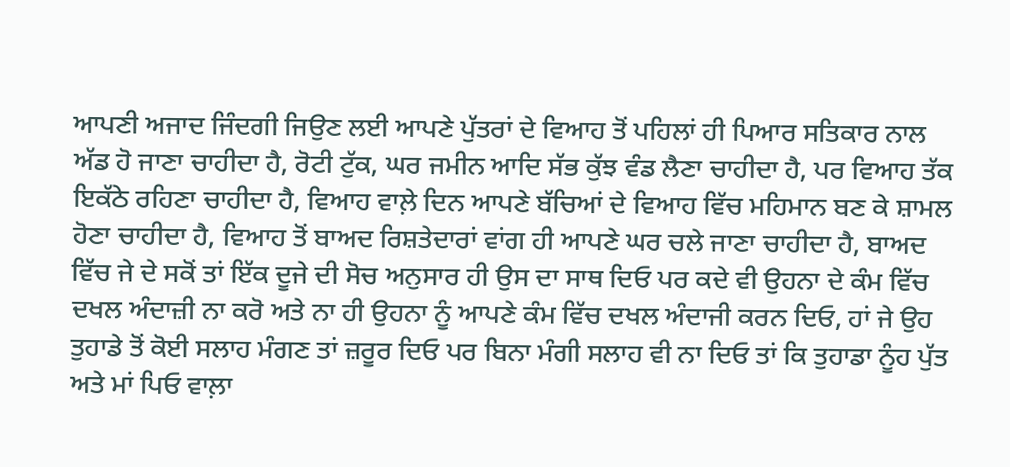ਆਪਣੀ ਅਜਾਦ ਜਿੰਦਗੀ ਜਿਉਣ ਲਈ ਆਪਣੇ ਪੁੱਤਰਾਂ ਦੇ ਵਿਆਹ ਤੋਂ ਪਹਿਲਾਂ ਹੀ ਪਿਆਰ ਸਤਿਕਾਰ ਨਾਲ ਅੱਡ ਹੋ ਜਾਣਾ ਚਾਹੀਦਾ ਹੈ, ਰੋਟੀ ਟੁੱਕ, ਘਰ ਜਮੀਨ ਆਦਿ ਸੱਭ ਕੁੱਝ ਵੰਡ ਲੈਣਾ ਚਾਹੀਦਾ ਹੈ, ਪਰ ਵਿਆਹ ਤੱਕ ਇਕੱਠੇ ਰਹਿਣਾ ਚਾਹੀਦਾ ਹੈ, ਵਿਆਹ ਵਾਲ਼ੇ ਦਿਨ ਆਪਣੇ ਬੱਚਿਆਂ ਦੇ ਵਿਆਹ ਵਿੱਚ ਮਹਿਮਾਨ ਬਣ ਕੇ ਸ਼ਾਮਲ ਹੋਣਾ ਚਾਹੀਦਾ ਹੈ, ਵਿਆਹ ਤੋਂ ਬਾਅਦ ਰਿਸ਼ਤੇਦਾਰਾਂ ਵਾਂਗ ਹੀ ਆਪਣੇ ਘਰ ਚਲੇ ਜਾਣਾ ਚਾਹੀਦਾ ਹੈ, ਬਾਅਦ ਵਿੱਚ ਜੇ ਦੇ ਸਕੋਂ ਤਾਂ ਇੱਕ ਦੂਜੇ ਦੀ ਸੋਚ ਅਨੁਸਾਰ ਹੀ ਉਸ ਦਾ ਸਾਥ ਦਿਓ ਪਰ ਕਦੇ ਵੀ ਉਹਨਾ ਦੇ ਕੰਮ ਵਿੱਚ ਦਖਲ ਅੰਦਾਜ਼ੀ ਨਾ ਕਰੋ ਅਤੇ ਨਾ ਹੀ ਉਹਨਾ ਨੂੰ ਆਪਣੇ ਕੰਮ ਵਿੱਚ ਦਖਲ ਅੰਦਾਜੀ ਕਰਨ ਦਿਓ, ਹਾਂ ਜੇ ਉਹ ਤੁਹਾਡੇ ਤੋਂ ਕੋਈ ਸਲਾਹ ਮੰਗਣ ਤਾਂ ਜ਼ਰੂਰ ਦਿਓ ਪਰ ਬਿਨਾ ਮੰਗੀ ਸਲਾਹ ਵੀ ਨਾ ਦਿਓ ਤਾਂ ਕਿ ਤੁਹਾਡਾ ਨੂੰਹ ਪੁੱਤ ਅਤੇ ਮਾਂ ਪਿਓ ਵਾਲ਼ਾ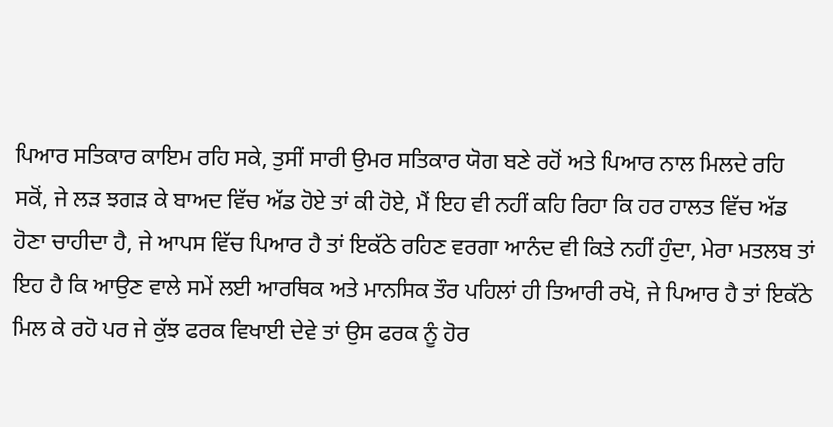ਪਿਆਰ ਸਤਿਕਾਰ ਕਾਇਮ ਰਹਿ ਸਕੇ, ਤੁਸੀਂ ਸਾਰੀ ਉਮਰ ਸਤਿਕਾਰ ਯੋਗ ਬਣੇ ਰਹੋਂ ਅਤੇ ਪਿਆਰ ਨਾਲ ਮਿਲਦੇ ਰਹਿ ਸਕੋਂ, ਜੇ ਲੜ ਝਗੜ ਕੇ ਬਾਅਦ ਵਿੱਚ ਅੱਡ ਹੋਏ ਤਾਂ ਕੀ ਹੋਏ, ਮੈਂ ਇਹ ਵੀ ਨਹੀਂ ਕਹਿ ਰਿਹਾ ਕਿ ਹਰ ਹਾਲਤ ਵਿੱਚ ਅੱਡ ਹੋਣਾ ਚਾਹੀਦਾ ਹੈ, ਜੇ ਆਪਸ ਵਿੱਚ ਪਿਆਰ ਹੈ ਤਾਂ ਇਕੱਠੇ ਰਹਿਣ ਵਰਗਾ ਆਨੰਦ ਵੀ ਕਿਤੇ ਨਹੀਂ ਹੁੰਦਾ, ਮੇਰਾ ਮਤਲਬ ਤਾਂ ਇਹ ਹੈ ਕਿ ਆਉਣ ਵਾਲੇ ਸਮੇਂ ਲਈ ਆਰਥਿਕ ਅਤੇ ਮਾਨਸਿਕ ਤੌਰ ਪਹਿਲਾਂ ਹੀ ਤਿਆਰੀ ਰਖੋ, ਜੇ ਪਿਆਰ ਹੈ ਤਾਂ ਇਕੱਠੇ ਮਿਲ ਕੇ ਰਹੋ ਪਰ ਜੇ ਕੁੱਝ ਫਰਕ ਵਿਖਾਈ ਦੇਵੇ ਤਾਂ ਉਸ ਫਰਕ ਨੂੰ ਹੋਰ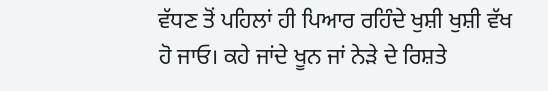ਵੱਧਣ ਤੋਂ ਪਹਿਲਾਂ ਹੀ ਪਿਆਰ ਰਹਿੰਦੇ ਖੁਸ਼ੀ ਖੁਸ਼ੀ ਵੱਖ ਹੋ ਜਾਓ। ਕਹੇ ਜਾਂਦੇ ਖੂਨ ਜਾਂ ਨੇੜੇ ਦੇ ਰਿਸ਼ਤੇ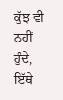ਕੁੱਝ ਵੀ ਨਹੀਂ ਹੁੰਦੇ, ਇੱਥੇ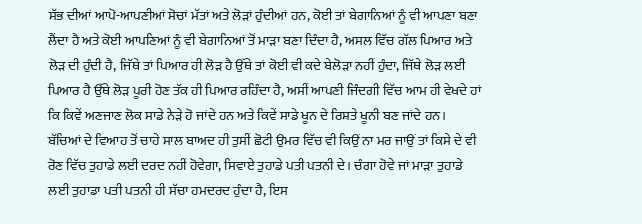ਸੱਭ ਦੀਆਂ ਆਪੋ-ਆਪਣੀਆਂ ਸੋਚਾਂ ਮੱਤਾਂ ਅਤੇ ਲੋੜਾਂ ਹੁੰਦੀਆਂ ਹਨ, ਕੋਈ ਤਾਂ ਬੇਗਾਨਿਆਂ ਨੂੰ ਵੀ ਆਪਣਾ ਬਣਾ ਲੈਂਦਾ ਹੈ ਅਤੇ ਕੋਈ ਆਪਣਿਆਂ ਨੂੰ ਵੀ ਬੇਗਾਨਿਆਂ ਤੋਂ ਮਾੜਾ ਬਣਾ ਦਿੰਦਾ ਹੈ, ਅਸਲ ਵਿੱਚ ਗੱਲ ਪਿਆਰ ਅਤੇ ਲੋੜ ਦੀ ਹੁੰਦੀ ਹੈ, ਜਿੱਥੇ ਤਾਂ ਪਿਆਰ ਹੀ ਲੋੜ ਹੈ ਉੱਥੇ ਤਾਂ ਕੋਈ ਵੀ ਕਦੇ ਬੇਲੋੜਾ ਨਹੀਂ ਹੁੰਦਾ, ਜਿੱਥੇ ਲੋੜ ਲਈ ਪਿਆਰ ਹੈ ਉੱਥੇ ਲੋੜ ਪੂਰੀ ਹੋਣ ਤੱਕ ਹੀ ਪਿਆਰ ਰਹਿੰਦਾ ਹੈ, ਅਸੀਂ ਆਪਣੀ ਜਿੰਦਗੀ ਵਿੱਚ ਆਮ ਹੀ ਵੇਖਦੇ ਹਾਂ ਕਿ ਕਿਵੇਂ ਅਣਜਾਣ ਲੋਕ ਸਾਡੇ ਨੇੜੇ ਹੋ ਜਾਂਦੇ ਹਨ ਅਤੇ ਕਿਵੇਂ ਸਾਡੇ ਖੂਨ ਦੇ ਰਿਸ਼ਤੇ ਖੂਨੀ ਬਣ ਜਾਂਦੇ ਹਨ। ਬੱਚਿਆਂ ਦੇ ਵਿਆਹ ਤੋਂ ਚਾਹੇ ਸਾਲ ਬਾਅਦ ਹੀ ਤੁਸੀਂ ਛੋਟੀ ਉਮਰ ਵਿੱਚ ਵੀ ਕਿਉਂ ਨਾ ਮਰ ਜਾਉਂ ਤਾਂ ਕਿਸੇ ਦੇ ਵੀ ਰੋਣ ਵਿੱਚ ਤੁਹਾਡੇ ਲਈ ਦਰਦ ਨਹੀਂ ਹੋਵੇਗਾ, ਸਿਵਾਏ ਤੁਹਾਡੇ ਪਤੀ ਪਤਨੀ ਦੇ। ਚੰਗਾ ਹੋਵੇ ਜਾਂ ਮਾੜਾ ਤੁਹਾਡੇ ਲਈ ਤੁਹਾਡਾ ਪਤੀ ਪਤਨੀ ਹੀ ਸੱਚਾ ਹਮਦਰਦ ਹੁੰਦਾ ਹੈ, ਇਸ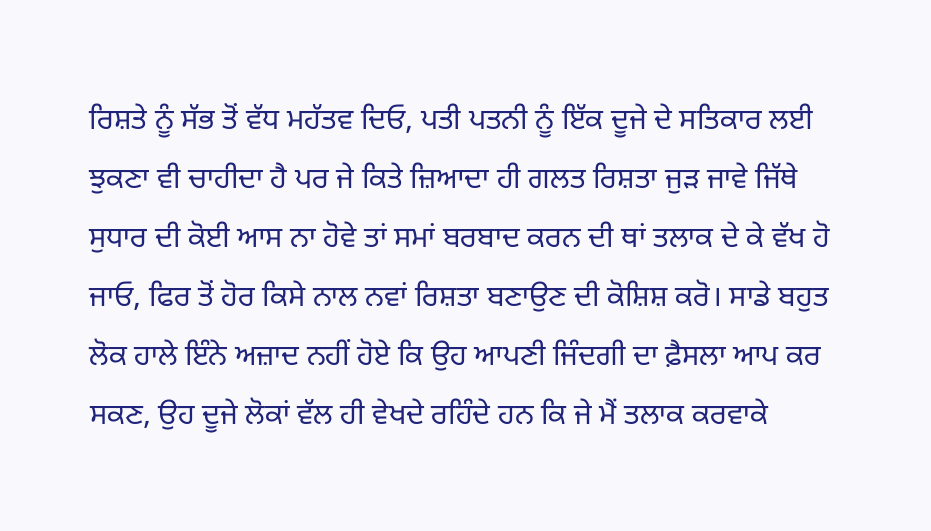ਰਿਸ਼ਤੇ ਨੂੰ ਸੱਭ ਤੋਂ ਵੱਧ ਮਹੱਤਵ ਦਿਓ, ਪਤੀ ਪਤਨੀ ਨੂੰ ਇੱਕ ਦੂਜੇ ਦੇ ਸਤਿਕਾਰ ਲਈ ਝੁਕਣਾ ਵੀ ਚਾਹੀਦਾ ਹੈ ਪਰ ਜੇ ਕਿਤੇ ਜ਼ਿਆਦਾ ਹੀ ਗਲਤ ਰਿਸ਼ਤਾ ਜੁੜ ਜਾਵੇ ਜਿੱਥੇ ਸੁਧਾਰ ਦੀ ਕੋਈ ਆਸ ਨਾ ਹੋਵੇ ਤਾਂ ਸਮਾਂ ਬਰਬਾਦ ਕਰਨ ਦੀ ਥਾਂ ਤਲਾਕ ਦੇ ਕੇ ਵੱਖ ਹੋ ਜਾਓ, ਫਿਰ ਤੋਂ ਹੋਰ ਕਿਸੇ ਨਾਲ ਨਵਾਂ ਰਿਸ਼ਤਾ ਬਣਾਉਣ ਦੀ ਕੋਸ਼ਿਸ਼ ਕਰੋ। ਸਾਡੇ ਬਹੁਤ ਲੋਕ ਹਾਲੇ ਇੰਨੇ ਅਜ਼ਾਦ ਨਹੀਂ ਹੋਏ ਕਿ ਉਹ ਆਪਣੀ ਜਿੰਦਗੀ ਦਾ ਫ਼ੈਸਲਾ ਆਪ ਕਰ ਸਕਣ, ਉਹ ਦੂਜੇ ਲੋਕਾਂ ਵੱਲ ਹੀ ਵੇਖਦੇ ਰਹਿੰਦੇ ਹਨ ਕਿ ਜੇ ਮੈਂ ਤਲਾਕ ਕਰਵਾਕੇ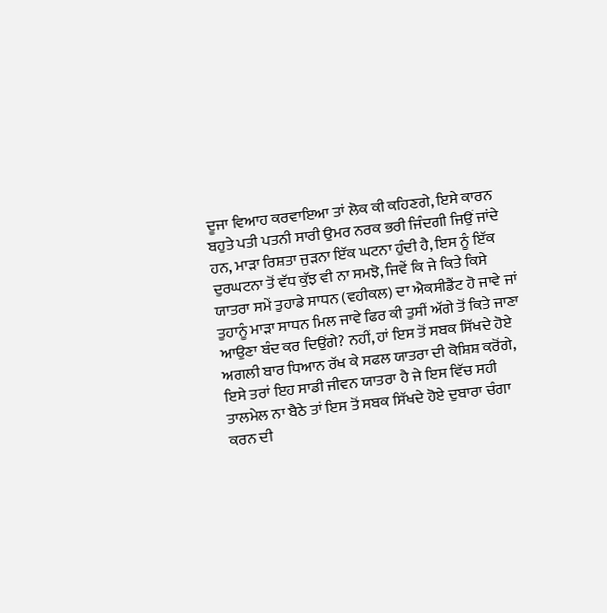ਦੂਜਾ ਵਿਆਹ ਕਰਵਾਇਆ ਤਾਂ ਲੋਕ ਕੀ ਕਹਿਣਗੇ, ਇਸੇ ਕਾਰਨ ਬਹੁਤੇ ਪਤੀ ਪਤਨੀ ਸਾਰੀ ਉਮਰ ਨਰਕ ਭਰੀ ਜਿੰਦਗੀ ਜਿਉਂ ਜਾਂਦੇ ਹਨ, ਮਾੜਾ ਰਿਸ਼ਤਾ ਜੁੜਨਾ ਇੱਕ ਘਟਨਾ ਹੁੰਦੀ ਹੈ, ਇਸ ਨੂੰ ਇੱਕ ਦੁਰਘਟਨਾ ਤੋਂ ਵੱਧ ਕੁੱਝ ਵੀ ਨਾ ਸਮਝੋ, ਜਿਵੇਂ ਕਿ ਜੇ ਕਿਤੇ ਕਿਸੇ ਯਾਤਰਾ ਸਮੇਂ ਤੁਹਾਡੇ ਸਾਧਨ (ਵਹੀਕਲ) ਦਾ ਐਕਸੀਡੈਂਟ ਹੋ ਜਾਵੇ ਜਾਂ ਤੁਹਾਨੂੰ ਮਾੜਾ ਸਾਧਨ ਮਿਲ ਜਾਵੇ ਫਿਰ ਕੀ ਤੁਸੀਂ ਅੱਗੇ ਤੋਂ ਕਿਤੇ ਜਾਣਾ ਆਉਣਾ ਬੰਦ ਕਰ ਦਿਉਂਗੇ? ਨਹੀਂ, ਹਾਂ ਇਸ ਤੋਂ ਸਬਕ ਸਿੱਖਦੇ ਹੋਏ ਅਗਲੀ ਬਾਰ ਧਿਆਨ ਰੱਖ ਕੇ ਸਫਲ ਯਾਤਰਾ ਦੀ ਕੋਸ਼ਿਸ਼ ਕਰੋਂਗੇ, ਇਸੇ ਤਰਾਂ ਇਹ ਸਾਡੀ ਜੀਵਨ ਯਾਤਰਾ ਹੈ ਜੇ ਇਸ ਵਿੱਚ ਸਹੀ ਤਾਲਮੇਲ ਨਾ ਬੈਠੇ ਤਾਂ ਇਸ ਤੋਂ ਸਬਕ ਸਿੱਖਦੇ ਹੋਏ ਦੁਬਾਰਾ ਚੰਗਾ ਕਰਨ ਦੀ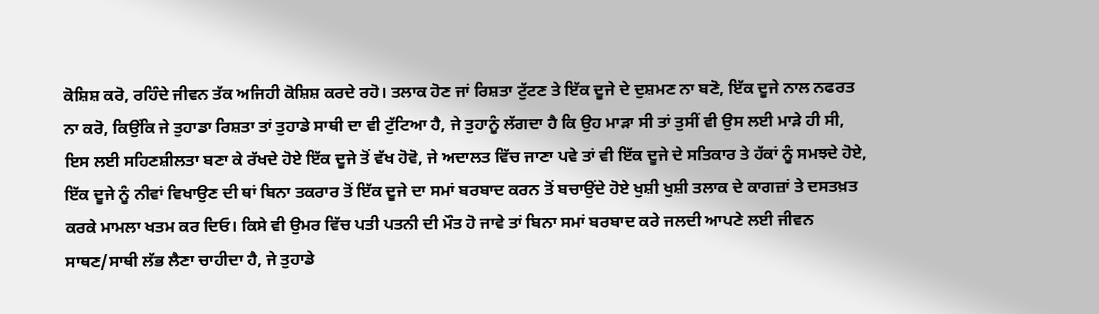ਕੋਸ਼ਿਸ਼ ਕਰੋ, ਰਹਿੰਦੇ ਜੀਵਨ ਤੱਕ ਅਜਿਹੀ ਕੋਸ਼ਿਸ਼ ਕਰਦੇ ਰਹੋ। ਤਲਾਕ ਹੋਣ ਜਾਂ ਰਿਸ਼ਤਾ ਟੁੱਟਣ ਤੇ ਇੱਕ ਦੂਜੇ ਦੇ ਦੁਸ਼ਮਣ ਨਾ ਬਣੋ, ਇੱਕ ਦੂਜੇ ਨਾਲ ਨਫਰਤ ਨਾ ਕਰੋ, ਕਿਉਂਕਿ ਜੇ ਤੁਹਾਡਾ ਰਿਸ਼ਤਾ ਤਾਂ ਤੁਹਾਡੇ ਸਾਥੀ ਦਾ ਵੀ ਟੁੱਟਿਆ ਹੈ, ਜੇ ਤੁਹਾਨੂੰ ਲੱਗਦਾ ਹੈ ਕਿ ਉਹ ਮਾੜਾ ਸੀ ਤਾਂ ਤੁਸੀਂ ਵੀ ਉਸ ਲਈ ਮਾੜੇ ਹੀ ਸੀ, ਇਸ ਲਈ ਸਹਿਣਸ਼ੀਲਤਾ ਬਣਾ ਕੇ ਰੱਖਦੇ ਹੋਏ ਇੱਕ ਦੂਜੇ ਤੋਂ ਵੱਖ ਹੋਵੋ, ਜੇ ਅਦਾਲਤ ਵਿੱਚ ਜਾਣਾ ਪਵੇ ਤਾਂ ਵੀ ਇੱਕ ਦੂਜੇ ਦੇ ਸਤਿਕਾਰ ਤੇ ਹੱਕਾਂ ਨੂੰ ਸਮਝਦੇ ਹੋਏ, ਇੱਕ ਦੂਜੇ ਨੂੰ ਨੀਵਾਂ ਵਿਖਾਉਣ ਦੀ ਥਾਂ ਬਿਨਾ ਤਕਰਾਰ ਤੋਂ ਇੱਕ ਦੂਜੇ ਦਾ ਸਮਾਂ ਬਰਬਾਦ ਕਰਨ ਤੋਂ ਬਚਾਉਂਦੇ ਹੋਏ ਖੁਸ਼ੀ ਖੁਸ਼ੀ ਤਲਾਕ ਦੇ ਕਾਗਜ਼ਾਂ ਤੇ ਦਸਤਖ਼ਤ ਕਰਕੇ ਮਾਮਲਾ ਖਤਮ ਕਰ ਦਿਓ। ਕਿਸੇ ਵੀ ਉਮਰ ਵਿੱਚ ਪਤੀ ਪਤਨੀ ਦੀ ਮੌਤ ਹੋ ਜਾਵੇ ਤਾਂ ਬਿਨਾ ਸਮਾਂ ਬਰਬਾਦ ਕਰੇ ਜਲਦੀ ਆਪਣੇ ਲਈ ਜੀਵਨ ਸਾਥਣ/ਸਾਥੀ ਲੱਭ ਲੈਣਾ ਚਾਹੀਦਾ ਹੈ, ਜੇ ਤੁਹਾਡੇ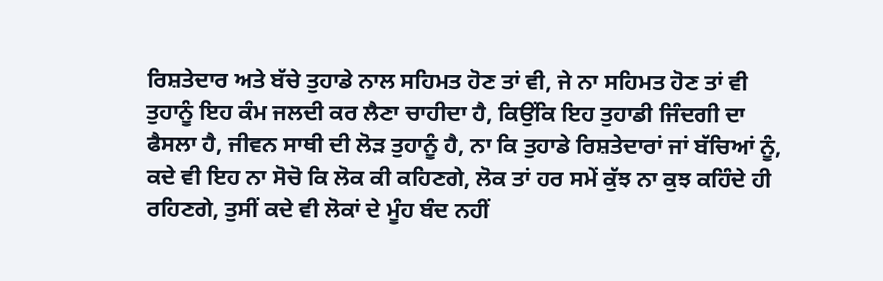ਰਿਸ਼ਤੇਦਾਰ ਅਤੇ ਬੱਚੇ ਤੁਹਾਡੇ ਨਾਲ ਸਹਿਮਤ ਹੋਣ ਤਾਂ ਵੀ, ਜੇ ਨਾ ਸਹਿਮਤ ਹੋਣ ਤਾਂ ਵੀ ਤੁਹਾਨੂੰ ਇਹ ਕੰਮ ਜਲਦੀ ਕਰ ਲੈਣਾ ਚਾਹੀਦਾ ਹੈ, ਕਿਉਂਕਿ ਇਹ ਤੁਹਾਡੀ ਜਿੰਦਗੀ ਦਾ ਫੈਸਲਾ ਹੈ, ਜੀਵਨ ਸਾਥੀ ਦੀ ਲੋੜ ਤੁਹਾਨੂੰ ਹੈ, ਨਾ ਕਿ ਤੁਹਾਡੇ ਰਿਸ਼ਤੇਦਾਰਾਂ ਜਾਂ ਬੱਚਿਆਂ ਨੂੰ, ਕਦੇ ਵੀ ਇਹ ਨਾ ਸੋਚੋ ਕਿ ਲੋਕ ਕੀ ਕਹਿਣਗੇ, ਲੋਕ ਤਾਂ ਹਰ ਸਮੇਂ ਕੁੱਝ ਨਾ ਕੁਝ ਕਹਿੰਦੇ ਹੀ ਰਹਿਣਗੇ, ਤੁਸੀਂ ਕਦੇ ਵੀ ਲੋਕਾਂ ਦੇ ਮੂੰਹ ਬੰਦ ਨਹੀਂ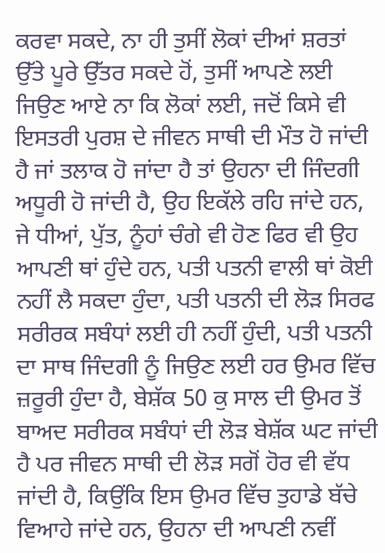ਕਰਵਾ ਸਕਦੇ, ਨਾ ਹੀ ਤੁਸੀਂ ਲੋਕਾਂ ਦੀਆਂ ਸ਼ਰਤਾਂ ਉੱਤੇ ਪੂਰੇ ਉੱਤਰ ਸਕਦੇ ਹੋਂ, ਤੁਸੀਂ ਆਪਣੇ ਲਈ ਜਿਉਣ ਆਏ ਨਾ ਕਿ ਲੋਕਾਂ ਲਈ, ਜਦੋਂ ਕਿਸੇ ਵੀ ਇਸਤਰੀ ਪੁਰਸ਼ ਦੇ ਜੀਵਨ ਸਾਥੀ ਦੀ ਮੌਤ ਹੋ ਜਾਂਦੀ ਹੈ ਜਾਂ ਤਲਾਕ ਹੋ ਜਾਂਦਾ ਹੈ ਤਾਂ ਉਹਨਾ ਦੀ ਜਿੰਦਗੀ ਅਧੂਰੀ ਹੋ ਜਾਂਦੀ ਹੈ, ਉਹ ਇਕੱਲੇ ਰਹਿ ਜਾਂਦੇ ਹਨ, ਜੇ ਧੀਆਂ, ਪੁੱਤ, ਨੂੰਹਾਂ ਚੰਗੇ ਵੀ ਹੋਣ ਫਿਰ ਵੀ ਉਹ ਆਪਣੀ ਥਾਂ ਹੁੰਦੇ ਹਨ, ਪਤੀ ਪਤਨੀ ਵਾਲੀ ਥਾਂ ਕੋਈ ਨਹੀਂ ਲੈ ਸਕਦਾ ਹੁੰਦਾ, ਪਤੀ ਪਤਨੀ ਦੀ ਲੋੜ ਸਿਰਫ ਸਰੀਰਕ ਸਬੰਧਾਂ ਲਈ ਹੀ ਨਹੀਂ ਹੁੰਦੀ, ਪਤੀ ਪਤਨੀ ਦਾ ਸਾਥ ਜਿੰਦਗੀ ਨੂੰ ਜਿਉਣ ਲਈ ਹਰ ਉਮਰ ਵਿੱਚ ਜ਼ਰੂਰੀ ਹੁੰਦਾ ਹੈ, ਬੇਸ਼ੱਕ 50 ਕੁ ਸਾਲ ਦੀ ਉਮਰ ਤੋਂ ਬਾਅਦ ਸਰੀਰਕ ਸਬੰਧਾਂ ਦੀ ਲੋੜ ਬੇਸ਼ੱਕ ਘਟ ਜਾਂਦੀ ਹੈ ਪਰ ਜੀਵਨ ਸਾਥੀ ਦੀ ਲੋੜ ਸਗੋਂ ਹੋਰ ਵੀ ਵੱਧ ਜਾਂਦੀ ਹੈ, ਕਿਉਂਕਿ ਇਸ ਉਮਰ ਵਿੱਚ ਤੁਹਾਡੇ ਬੱਚੇ ਵਿਆਹੇ ਜਾਂਦੇ ਹਨ, ਉਹਨਾ ਦੀ ਆਪਣੀ ਨਵੀਂ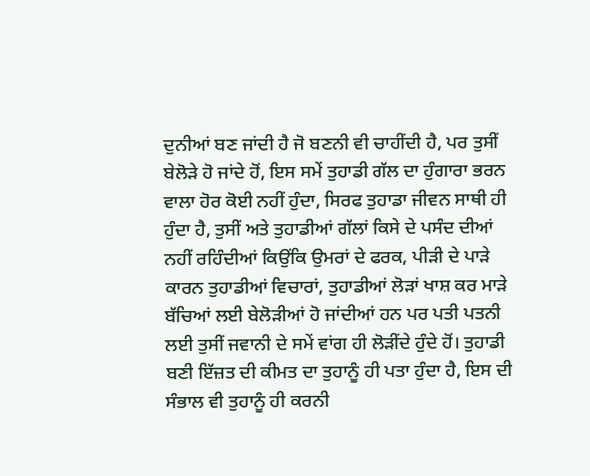ਦੁਨੀਆਂ ਬਣ ਜਾਂਦੀ ਹੈ ਜੋ ਬਣਨੀ ਵੀ ਚਾਹੀਂਦੀ ਹੈ, ਪਰ ਤੁਸੀਂ ਬੇਲੋੜੇ ਹੋ ਜਾਂਦੇ ਹੋਂ, ਇਸ ਸਮੇਂ ਤੁਹਾਡੀ ਗੱਲ ਦਾ ਹੁੰਗਾਰਾ ਭਰਨ ਵਾਲਾ ਹੋਰ ਕੋਈ ਨਹੀਂ ਹੁੰਦਾ, ਸਿਰਫ ਤੁਹਾਡਾ ਜੀਵਨ ਸਾਥੀ ਹੀ ਹੁੰਦਾ ਹੈ, ਤੁਸੀਂ ਅਤੇ ਤੁਹਾਡੀਆਂ ਗੱਲਾਂ ਕਿਸੇ ਦੇ ਪਸੰਦ ਦੀਆਂ ਨਹੀਂ ਰਹਿੰਦੀਆਂ ਕਿਉਂਕਿ ਉਮਰਾਂ ਦੇ ਫਰਕ, ਪੀੜੀ ਦੇ ਪਾੜੇ ਕਾਰਨ ਤੁਹਾਡੀਆਂ ਵਿਚਾਰਾਂ, ਤੁਹਾਡੀਆਂ ਲੋੜਾਂ ਖਾਸ਼ ਕਰ ਮਾੜੇ ਬੱਚਿਆਂ ਲਈ ਬੇਲੋੜੀਆਂ ਹੋ ਜਾਂਦੀਆਂ ਹਨ ਪਰ ਪਤੀ ਪਤਨੀ ਲਈ ਤੁਸੀਂ ਜਵਾਨੀ ਦੇ ਸਮੇਂ ਵਾਂਗ ਹੀ ਲੋੜੀਂਦੇ ਹੁੰਦੇ ਹੋਂ। ਤੁਹਾਡੀ ਬਣੀ ਇੱਜ਼ਤ ਦੀ ਕੀਮਤ ਦਾ ਤੁਹਾਨੂੰ ਹੀ ਪਤਾ ਹੁੰਦਾ ਹੈ, ਇਸ ਦੀ ਸੰਭਾਲ ਵੀ ਤੁਹਾਨੂੰ ਹੀ ਕਰਨੀ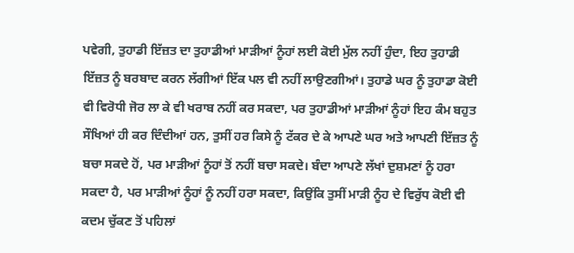ਪਵੇਗੀ, ਤੁਹਾਡੀ ਇੱਜ਼ਤ ਦਾ ਤੁਹਾਡੀਆਂ ਮਾੜੀਆਂ ਨੂੰਹਾਂ ਲਈ ਕੋਈ ਮੁੱਲ ਨਹੀਂ ਹੁੰਦਾ, ਇਹ ਤੁਹਾਡੀ ਇੱਜ਼ਤ ਨੂੰ ਬਰਬਾਦ ਕਰਨ ਲੱਗੀਆਂ ਇੱਕ ਪਲ ਵੀ ਨਹੀਂ ਲਾਉਣਗੀਆਂ। ਤੁਹਾਡੇ ਘਰ ਨੂੰ ਤੁਹਾਡਾ ਕੋਈ ਵੀ ਵਿਰੋਧੀ ਜੋਰ ਲਾ ਕੇ ਵੀ ਖਰਾਬ ਨਹੀਂ ਕਰ ਸਕਦਾ, ਪਰ ਤੁਹਾਡੀਆਂ ਮਾੜੀਆਂ ਨੂੰਹਾਂ ਇਹ ਕੰਮ ਬਹੁਤ ਸੌਖਿਆਂ ਹੀ ਕਰ ਦਿੰਦੀਆਂ ਹਨ, ਤੁਸੀਂ ਹਰ ਕਿਸੇ ਨੂੰ ਟੱਕਰ ਦੇ ਕੇ ਆਪਣੇ ਘਰ ਅਤੇ ਆਪਣੀ ਇੱਜ਼ਤ ਨੂੰ ਬਚਾ ਸਕਦੇ ਹੋਂ, ਪਰ ਮਾੜੀਆਂ ਨੂੰਹਾਂ ਤੋਂ ਨਹੀਂ ਬਚਾ ਸਕਦੇ। ਬੰਦਾ ਆਪਣੇ ਲੱਖਾਂ ਦੁਸ਼ਮਣਾਂ ਨੂੰ ਹਰਾ ਸਕਦਾ ਹੈ, ਪਰ ਮਾੜੀਆਂ ਨੂੰਹਾਂ ਨੂੰ ਨਹੀਂ ਹਰਾ ਸਕਦਾ, ਕਿਉਂਕਿ ਤੁਸੀਂ ਮਾੜੀ ਨੂੰਹ ਦੇ ਵਿਰੁੱਧ ਕੋਈ ਵੀ ਕਦਮ ਚੁੱਕਣ ਤੋਂ ਪਹਿਲਾਂ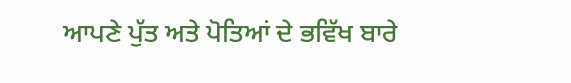ਆਪਣੇ ਪੁੱਤ ਅਤੇ ਪੋਤਿਆਂ ਦੇ ਭਵਿੱਖ ਬਾਰੇ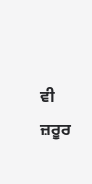ਵੀ ਜ਼ਰੂਰ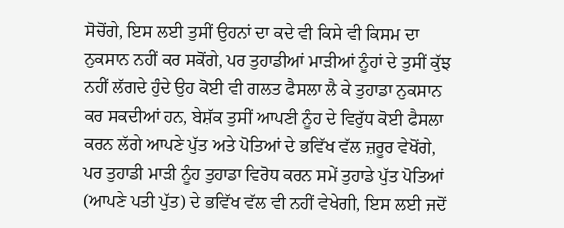ਸੋਚੋਂਗੇ, ਇਸ ਲਈ ਤੁਸੀਂ ਉਹਨਾਂ ਦਾ ਕਦੇ ਵੀ ਕਿਸੇ ਵੀ ਕਿਸਮ ਦਾ ਨੁਕਸਾਨ ਨਹੀਂ ਕਰ ਸਕੋਂਗੇ, ਪਰ ਤੁਹਾਡੀਆਂ ਮਾੜੀਆਂ ਨੂੰਹਾਂ ਦੇ ਤੁਸੀਂ ਕੁੱਝ ਨਹੀਂ ਲੱਗਦੇ ਹੁੰਦੇ ਉਹ ਕੋਈ ਵੀ ਗਲਤ ਫੈਸਲਾ ਲੈ ਕੇ ਤੁਹਾਡਾ ਨੁਕਸਾਨ ਕਰ ਸਕਦੀਆਂ ਹਨ, ਬੇਸ਼ੱਕ ਤੁਸੀਂ ਆਪਣੀ ਨੂੰਹ ਦੇ ਵਿਰੁੱਧ ਕੋਈ ਫੈਸਲਾ ਕਰਨ ਲੱਗੇ ਆਪਣੇ ਪੁੱਤ ਅਤੇ ਪੋਤਿਆਂ ਦੇ ਭਵਿੱਖ ਵੱਲ ਜ਼ਰੂਰ ਵੇਖੋਂਗੇ, ਪਰ ਤੁਹਾਡੀ ਮਾੜੀ ਨੂੰਹ ਤੁਹਾਡਾ ਵਿਰੋਧ ਕਰਨ ਸਮੇਂ ਤੁਹਾਡੇ ਪੁੱਤ ਪੋਤਿਆਂ (ਆਪਣੇ ਪਤੀ ਪੁੱਤ) ਦੇ ਭਵਿੱਖ ਵੱਲ ਵੀ ਨਹੀਂ ਵੇਖੇਗੀ, ਇਸ ਲਈ ਜਦੋਂ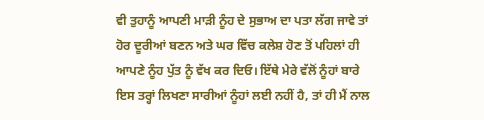ਵੀ ਤੁਹਾਨੂੰ ਆਪਣੀ ਮਾੜੀ ਨੂੰਹ ਦੇ ਸੁਭਾਅ ਦਾ ਪਤਾ ਲੱਗ ਜਾਵੇ ਤਾਂ ਹੋਰ ਦੂਰੀਆਂ ਬਣਨ ਅਤੇ ਘਰ ਵਿੱਚ ਕਲੇਸ਼ ਹੋਣ ਤੋਂ ਪਹਿਲਾਂ ਹੀ ਆਪਣੇ ਨੂੰਹ ਪੁੱਤ ਨੂੰ ਵੱਖ ਕਰ ਦਿਓ। ਇੱਥੇ ਮੇਰੇ ਵੱਲੋਂ ਨੂੰਹਾਂ ਬਾਰੇ ਇਸ ਤਰ੍ਹਾਂ ਲਿਖਣਾ ਸਾਰੀਆਂ ਨੂੰਹਾਂ ਲਈ ਨਹੀਂ ਹੈ, ਤਾਂ ਹੀ ਮੈਂ ਨਾਲ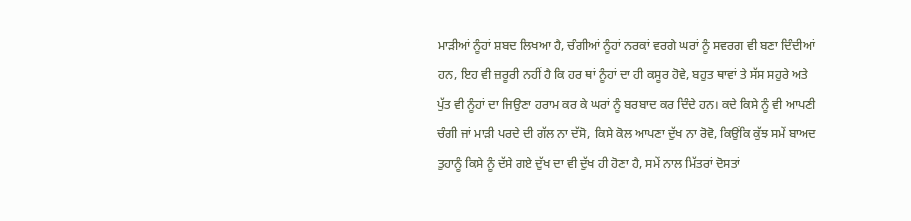ਮਾੜੀਆਂ ਨੂੰਹਾਂ ਸ਼ਬਦ ਲਿਖਆ ਹੈ, ਚੰਗੀਆਂ ਨੂੰਹਾਂ ਨਰਕਾਂ ਵਰਗੇ ਘਰਾਂ ਨੂੰ ਸਵਰਗ ਵੀ ਬਣਾ ਦਿੰਦੀਆਂ ਹਨ, ਇਹ ਵੀ ਜ਼ਰੂਰੀ ਨਹੀਂ ਹੈ ਕਿ ਹਰ ਥਾਂ ਨੂੰਹਾਂ ਦਾ ਹੀ ਕਸੂਰ ਹੋਵੇ, ਬਹੁਤ ਥਾਵਾਂ ਤੇ ਸੱਸ ਸਹੁਰੇ ਅਤੇ ਪੁੱਤ ਵੀ ਨੂੰਹਾਂ ਦਾ ਜਿਉਣਾ ਹਰਾਮ ਕਰ ਕੇ ਘਰਾਂ ਨੂੰ ਬਰਬਾਦ ਕਰ ਦਿੰਦੇ ਹਨ। ਕਦੇ ਕਿਸੇ ਨੂੰ ਵੀ ਆਪਣੀ ਚੰਗੀ ਜਾਂ ਮਾੜੀ ਪਰਦੇ ਦੀ ਗੱਲ ਨਾ ਦੱਸੋ, ਕਿਸੇ ਕੋਲ ਆਪਣਾ ਦੁੱਖ ਨਾ ਰੋਵੋ, ਕਿਉਂਕਿ ਕੁੱਝ ਸਮੇਂ ਬਾਅਦ ਤੁਹਾਨੂੰ ਕਿਸੇ ਨੂੰ ਦੱਸੇ ਗਏ ਦੁੱਖ ਦਾ ਵੀ ਦੁੱਖ ਹੀ ਹੋਣਾ ਹੈ, ਸਮੇਂ ਨਾਲ ਮਿੱਤਰਾਂ ਦੋਸਤਾਂ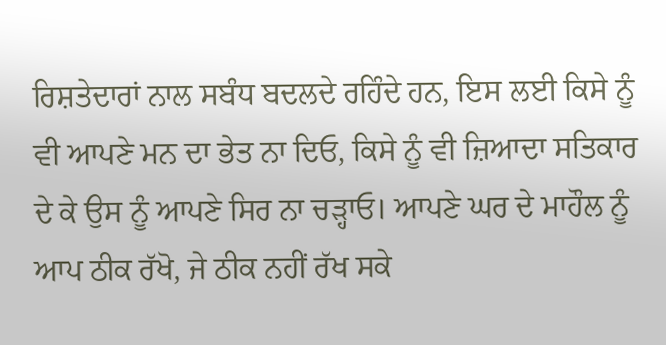ਰਿਸ਼ਤੇਦਾਰਾਂ ਨਾਲ ਸਬੰਧ ਬਦਲਦੇ ਰਹਿੰਦੇ ਹਨ, ਇਸ ਲਈ ਕਿਸੇ ਨੂੰ ਵੀ ਆਪਣੇ ਮਨ ਦਾ ਭੇਤ ਨਾ ਦਿਓ, ਕਿਸੇ ਨੂੰ ਵੀ ਜ਼ਿਆਦਾ ਸਤਿਕਾਰ ਦੇ ਕੇ ਉਸ ਨੂੰ ਆਪਣੇ ਸਿਰ ਨਾ ਚੜ੍ਹਾਓ। ਆਪਣੇ ਘਰ ਦੇ ਮਾਹੌਲ ਨੂੰ ਆਪ ਠੀਕ ਰੱਖੋ, ਜੇ ਠੀਕ ਨਹੀਂ ਰੱਖ ਸਕੇ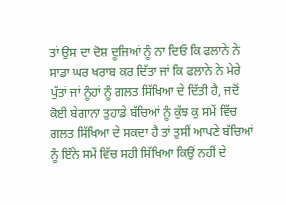ਤਾਂ ਉਸ ਦਾ ਦੋਸ਼ ਦੂਜਿਆਂ ਨੂੰ ਨਾ ਦਿਓ ਕਿ ਫਲਾਨੇ ਨੇ ਸਾਡਾ ਘਰ ਖਰਾਬ ਕਰ ਦਿੱਤਾ ਜਾਂ ਕਿ ਫਲਾਨੇ ਨੇ ਮੇਰੇ ਪੁੱਤਾਂ ਜਾਂ ਨੂੰਹਾਂ ਨੂੰ ਗਲਤ ਸਿੱਖਿਆ ਦੇ ਦਿੱਤੀ ਹੈ, ਜਦੋਂ ਕੋਈ ਬੇਗਾਨਾ ਤੁਹਾਡੇ ਬੱਚਿਆਂ ਨੂੰ ਕੁੱਝ ਕੁ ਸਮੇਂ ਵਿੱਚ ਗਲਤ ਸਿੱਖਿਆ ਦੇ ਸਕਦਾ ਹੈ ਤਾਂ ਤੁਸੀਂ ਆਪਣੇ ਬੱਚਿਆਂ ਨੂੰ ਇੰਨੇ ਸਮੇਂ ਵਿੱਚ ਸਹੀ ਸਿੱਖਿਆ ਕਿਉਂ ਨਹੀਂ ਦੇ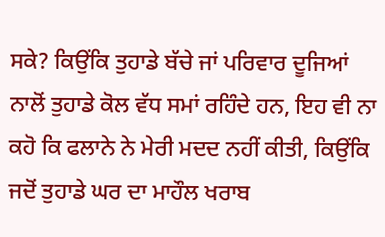ਸਕੇ? ਕਿਉਂਕਿ ਤੁਹਾਡੇ ਬੱਚੇ ਜਾਂ ਪਰਿਵਾਰ ਦੂਜਿਆਂ ਨਾਲੋਂ ਤੁਹਾਡੇ ਕੋਲ ਵੱਧ ਸਮਾਂ ਰਹਿੰਦੇ ਹਨ, ਇਹ ਵੀ ਨਾ ਕਹੋ ਕਿ ਫਲਾਨੇ ਨੇ ਮੇਰੀ ਮਦਦ ਨਹੀਂ ਕੀਤੀ, ਕਿਉਂਕਿ ਜਦੋਂ ਤੁਹਾਡੇ ਘਰ ਦਾ ਮਾਹੌਲ ਖਰਾਬ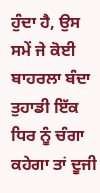ਹੁੰਦਾ ਹੈ, ਉਸ ਸਮੇਂ ਜੇ ਕੋਈ ਬਾਹਰਲਾ ਬੰਦਾ ਤੁਹਾਡੀ ਇੱਕ ਧਿਰ ਨੂੰ ਚੰਗਾ ਕਹੇਗਾ ਤਾਂ ਦੂਜੀ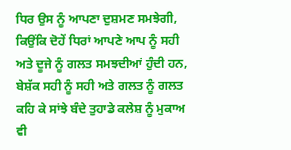ਧਿਰ ਉਸ ਨੂੰ ਆਪਣਾ ਦੁਸ਼ਮਣ ਸਮਝੇਗੀ, ਕਿਉਂਕਿ ਦੋਹੇਂ ਧਿਰਾਂ ਆਪਣੇ ਆਪ ਨੂੰ ਸਹੀ ਅਤੇ ਦੂਜੇ ਨੂੰ ਗਲਤ ਸਮਝਦੀਆਂ ਹੁੰਦੀ ਹਨ, ਬੇਸ਼ੱਕ ਸਹੀ ਨੂੰ ਸਹੀ ਅਤੇ ਗਲਤ ਨੂੰ ਗਲਤ ਕਹਿ ਕੇ ਸਾਂਝੇ ਬੰਦੇ ਤੁਹਾਡੇ ਕਲੇਸ਼ ਨੂੰ ਮੁਕਾਅ ਵੀ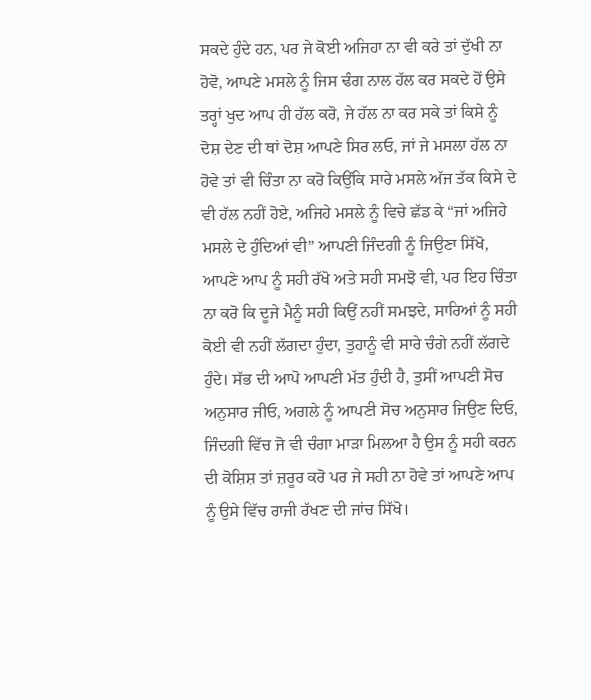ਸਕਦੇ ਹੁੰਦੇ ਹਨ, ਪਰ ਜੇ ਕੋਈ ਅਜਿਹਾ ਨਾ ਵੀ ਕਰੇ ਤਾਂ ਦੁੱਖੀ ਨਾ ਹੋਵੋ, ਆਪਣੇ ਮਸਲੇ ਨੂੰ ਜਿਸ ਢੰਗ ਨਾਲ ਹੱਲ ਕਰ ਸਕਦੇ ਹੋਂ ਉਸੇ ਤਰ੍ਹਾਂ ਖੁਦ ਆਪ ਹੀ ਹੱਲ ਕਰੋ, ਜੇ ਹੱਲ ਨਾ ਕਰ ਸਕੇ ਤਾਂ ਕਿਸੇ ਨੂੰ ਦੋਸ਼ ਦੇਣ ਦੀ ਥਾਂ ਦੋਸ਼ ਆਪਣੇ ਸਿਰ ਲਓ, ਜਾਂ ਜੇ ਮਸਲਾ ਹੱਲ ਨਾ ਹੋਵੇ ਤਾਂ ਵੀ ਚਿੰਤਾ ਨਾ ਕਰੋ ਕਿਉਂਕਿ ਸਾਰੇ ਮਸਲੇ ਅੱਜ ਤੱਕ ਕਿਸੇ ਦੇ ਵੀ ਹੱਲ ਨਹੀਂ ਹੋਏ, ਅਜਿਹੇ ਮਸਲੇ ਨੂੰ ਵਿਚੇ ਛੱਡ ਕੇ “ਜਾਂ ਅਜਿਹੇ ਮਸਲੇ ਦੇ ਹੁੰਦਿਆਂ ਵੀ” ਆਪਣੀ ਜਿੰਦਗੀ ਨੂੰ ਜਿਉਣਾ ਸਿੱਖੋ, ਆਪਣੇ ਆਪ ਨੂੰ ਸਹੀ ਰੱਖੋ ਅਤੇ ਸਹੀ ਸਮਝੋ ਵੀ, ਪਰ ਇਹ ਚਿੰਤਾ ਨਾ ਕਰੋ ਕਿ ਦੂਜੇ ਮੈਨੂੰ ਸਹੀ ਕਿਉਂ ਨਹੀਂ ਸਮਝਦੇ, ਸਾਰਿਆਂ ਨੂੰ ਸਹੀ ਕੋਈ ਵੀ ਨਹੀਂ ਲੱਗਦਾ ਹੁੰਦਾ, ਤੁਹਾਨੂੰ ਵੀ ਸਾਰੇ ਚੰਗੇ ਨਹੀਂ ਲੱਗਦੇ ਹੁੰਦੇ। ਸੱਭ ਦੀ ਆਪੋ ਆਪਣੀ ਮੱਤ ਹੁੰਦੀ ਹੈ, ਤੁਸੀਂ ਆਪਣੀ ਸੋਚ ਅਨੁਸਾਰ ਜੀਓ, ਅਗਲੇ ਨੂੰ ਆਪਣੀ ਸੋਚ ਅਨੁਸਾਰ ਜਿਉਣ ਦਿਓ, ਜਿੰਦਗੀ ਵਿੱਚ ਜੋ ਵੀ ਚੰਗਾ ਮਾੜਾ ਮਿਲਆ ਹੈ ਉਸ ਨੂੰ ਸਹੀ ਕਰਨ ਦੀ ਕੋਸ਼ਿਸ਼ ਤਾਂ ਜ਼ਰੂਰ ਕਰੋ ਪਰ ਜੇ ਸਹੀ ਨਾ ਹੋਵੇ ਤਾਂ ਆਪਣੇ ਆਪ ਨੂੰ ਉਸੇ ਵਿੱਚ ਰਾਜੀ ਰੱਖਣ ਦੀ ਜਾਂਚ ਸਿੱਖੋ।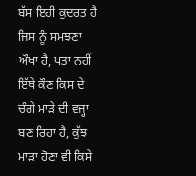ਬੱਸ ਇਹੀ ਕੁਦਰਤ ਹੈ ਜਿਸ ਨੂੰ ਸਮਝਣਾ ਔਖਾ ਹੈ, ਪਤਾ ਨਹੀਂ ਇੱਥੇ ਕੌਣ ਕਿਸ ਦੇ ਚੰਗੇ ਮਾੜੇ ਦੀ ਵਜ੍ਹਾ ਬਣ ਰਿਹਾ ਹੈ, ਕੁੱਝ ਮਾੜਾ ਹੋਣਾ ਵੀ ਕਿਸੇ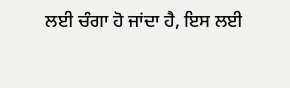ਲਈ ਚੰਗਾ ਹੋ ਜਾਂਦਾ ਹੈ, ਇਸ ਲਈ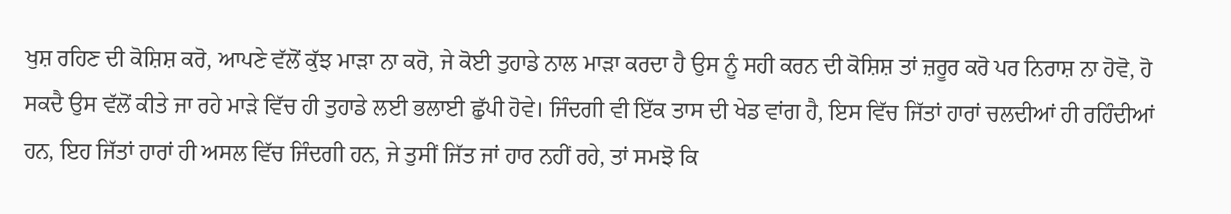ਖੁਸ਼ ਰਹਿਣ ਦੀ ਕੋਸ਼ਿਸ਼ ਕਰੋ, ਆਪਣੇ ਵੱਲੋਂ ਕੁੱਝ ਮਾੜਾ ਨਾ ਕਰੋ, ਜੇ ਕੋਈ ਤੁਹਾਡੇ ਨਾਲ ਮਾੜਾ ਕਰਦਾ ਹੈ ਉਸ ਨੂੰ ਸਹੀ ਕਰਨ ਦੀ ਕੋਸ਼ਿਸ਼ ਤਾਂ ਜ਼ਰੂਰ ਕਰੋ ਪਰ ਨਿਰਾਸ਼ ਨਾ ਹੋਵੋ, ਹੋ ਸਕਦੈ ਉਸ ਵੱਲੋਂ ਕੀਤੇ ਜਾ ਰਹੇ ਮਾੜੇ ਵਿੱਚ ਹੀ ਤੁਹਾਡੇ ਲਈ ਭਲਾਈ ਛੁੱਪੀ ਹੋਵੇ। ਜਿੰਦਗੀ ਵੀ ਇੱਕ ਤਾਸ ਦੀ ਖੇਡ ਵਾਂਗ ਹੈ, ਇਸ ਵਿੱਚ ਜਿੱਤਾਂ ਹਾਰਾਂ ਚਲਦੀਆਂ ਹੀ ਰਹਿੰਦੀਆਂ ਹਨ, ਇਹ ਜਿੱਤਾਂ ਹਾਰਾਂ ਹੀ ਅਸਲ ਵਿੱਚ ਜਿੰਦਗੀ ਹਨ, ਜੇ ਤੁਸੀਂ ਜਿੱਤ ਜਾਂ ਹਾਰ ਨਹੀਂ ਰਹੇ, ਤਾਂ ਸਮਝੋ ਕਿ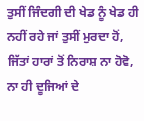ਤੁਸੀਂ ਜਿੰਦਗੀ ਦੀ ਖੇਡ ਨੂੰ ਖੇਡ ਹੀ ਨਹੀਂ ਰਹੇ ਜਾਂ ਤੁਸੀਂ ਮੁਰਦਾ ਹੋਂ, ਜਿੱਤਾਂ ਹਾਰਾਂ ਤੋਂ ਨਿਰਾਸ਼ ਨਾ ਹੋਵੋ, ਨਾ ਹੀ ਦੂਜਿਆਂ ਦੇ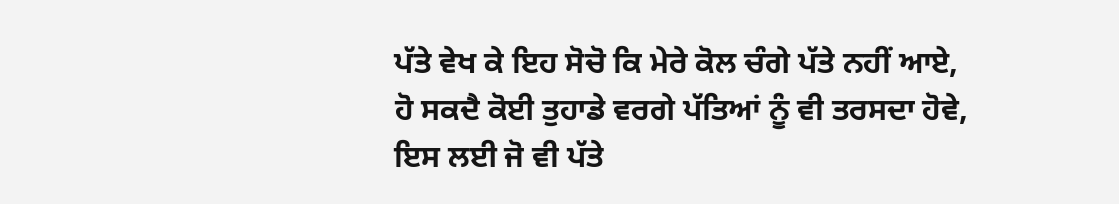ਪੱਤੇ ਵੇਖ ਕੇ ਇਹ ਸੋਚੋ ਕਿ ਮੇਰੇ ਕੋਲ ਚੰਗੇ ਪੱਤੇ ਨਹੀਂ ਆਏ, ਹੋ ਸਕਦੈ ਕੋਈ ਤੁਹਾਡੇ ਵਰਗੇ ਪੱਤਿਆਂ ਨੂੰ ਵੀ ਤਰਸਦਾ ਹੋਵੇ, ਇਸ ਲਈ ਜੋ ਵੀ ਪੱਤੇ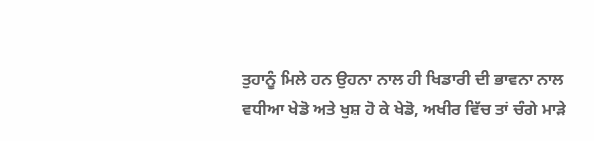ਤੁਹਾਨੂੰ ਮਿਲੇ ਹਨ ਉਹਨਾ ਨਾਲ ਹੀ ਖਿਡਾਰੀ ਦੀ ਭਾਵਨਾ ਨਾਲ ਵਧੀਆ ਖੇਡੋ ਅਤੇ ਖੁਸ਼ ਹੋ ਕੇ ਖੇਡੋ, ਅਖੀਰ ਵਿੱਚ ਤਾਂ ਚੰਗੇ ਮਾੜੇ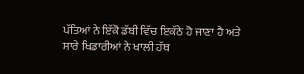ਪੱਤਿਆਂ ਨੇ ਇੱਕੋ ਡੱਬੀ ਵਿੱਚ ਇਕੱਠੇ ਹੋ ਜਾਣਾ ਹੈ ਅਤੇ ਸਾਰੇ ਖਿਡਾਰੀਆਂ ਨੇ ਖਾਲੀ ਹੱਥ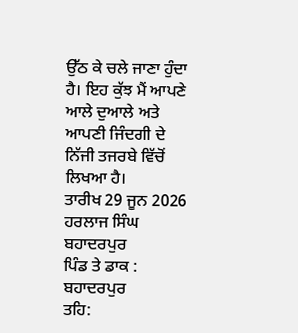ਉੱਠ ਕੇ ਚਲੇ ਜਾਣਾ ਹੁੰਦਾ ਹੈ। ਇਹ ਕੁੱਝ ਮੈਂ ਆਪਣੇ ਆਲੇ ਦੁਆਲੇ ਅਤੇ ਆਪਣੀ ਜਿੰਦਗੀ ਦੇ ਨਿੱਜੀ ਤਜਰਬੇ ਵਿੱਚੋਂ ਲਿਖਆ ਹੈ।
ਤਾਰੀਖ 29 ਜੂਨ 2026
ਹਰਲਾਜ ਸਿੰਘ ਬਹਾਦਰਪੁਰ
ਪਿੰਡ ਤੇ ਡਾਕ : ਬਹਾਦਰਪੁਰ
ਤਹਿ: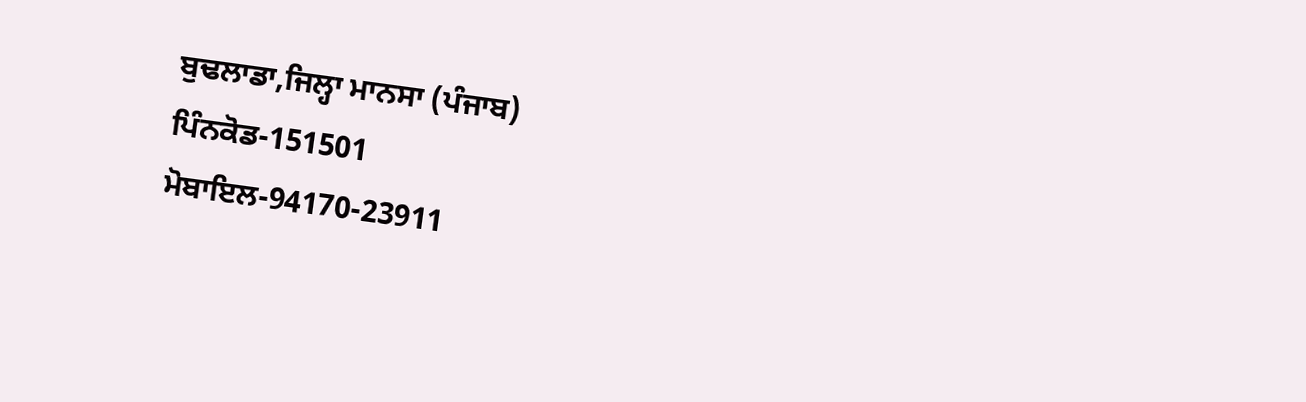ਬੁਢਲਾਡਾ,ਜਿਲ੍ਹਾ ਮਾਨਸਾ (ਪੰਜਾਬ)
ਪਿੰਨਕੋਡ-151501
ਮੋਬਾਇਲ-94170-23911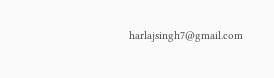harlajsingh7@gmail.com